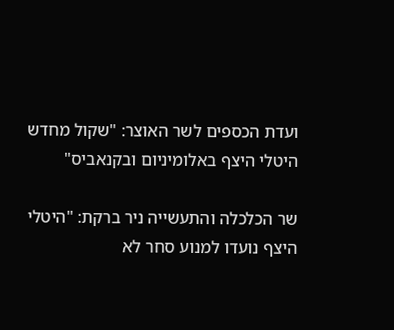ועדת הכספים לשר האוצר: "שקול מחדש היטלי היצף באלומיניום ובקנאביס"

שר הכלכלה והתעשייה ניר ברקת: "היטלי היצף נועדו למנוע סחר לא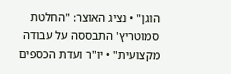הוגן" • נציג האוצר: "החלטת סמוטריץ' התבססה על עבודה מקצועית" • יו"ר ועדת הכספים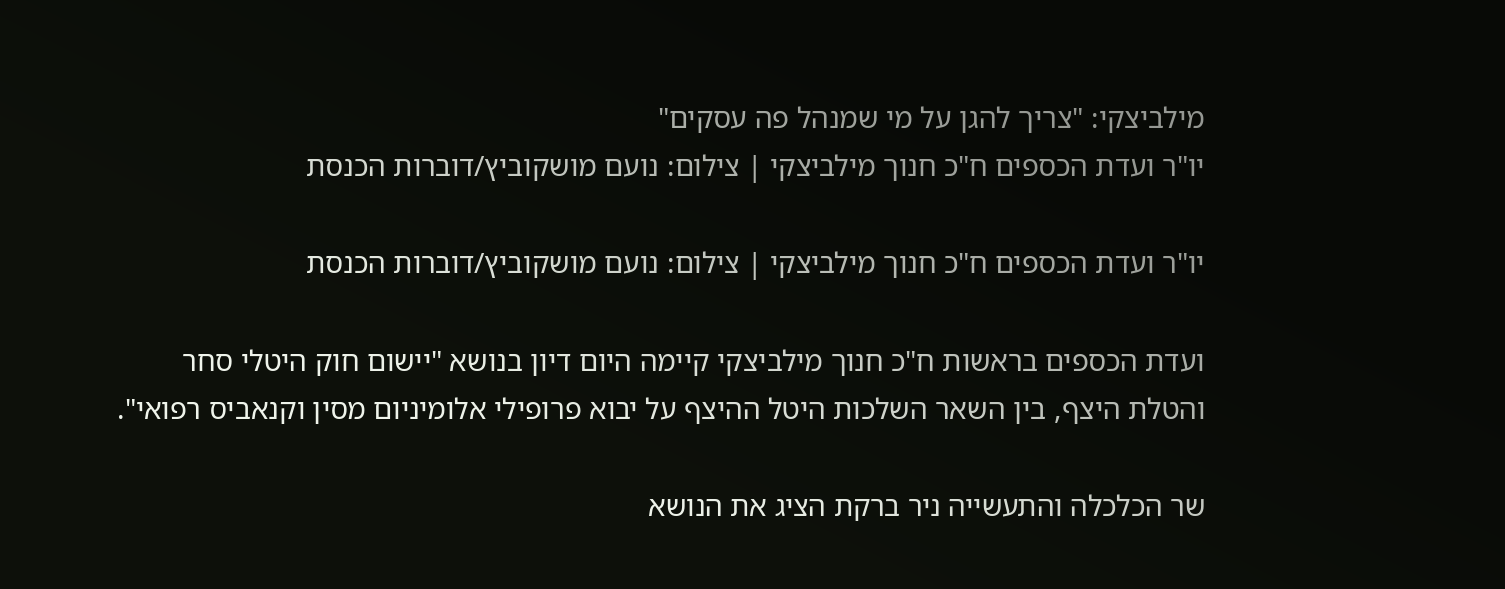מילביצקי: "צריך להגן על מי שמנהל פה עסקים"
יו"ר ועדת הכספים ח"כ חנוך מילביצקי | צילום: נועם מושקוביץ/דוברות הכנסת

יו"ר ועדת הכספים ח"כ חנוך מילביצקי | צילום: נועם מושקוביץ/דוברות הכנסת

ועדת הכספים בראשות ח"כ חנוך מילביצקי קיימה היום דיון בנושא "יישום חוק היטלי סחר והטלת היצף, בין השאר השלכות היטל ההיצף על יבוא פרופילי אלומיניום מסין וקנאביס רפואי".

שר הכלכלה והתעשייה ניר ברקת הציג את הנושא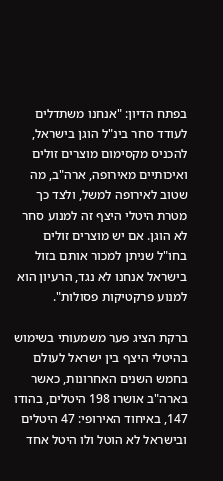בפתח הדיון: "אנחנו משתדלים לעודד סחר בינ"ל הוגן בישראל, להכניס מקסימום מוצרים זולים ואיכותיים מאירופה, ארה"ב, מה שטוב לאירופה למשל, ולצד כך מטרת היטלי היצף זה למנוע סחר לא הוגן. אם יש מוצרים זולים בחו"ל שניתן למכור אותם בזול בישראל אנחנו לא נגד, הרעיון הוא למנוע פרקטיקות פסולות".

ברקת הציג פער משמעותי בשימוש בהיטלי היצף בין ישראל לעולם בחמש השנים האחרונות, כאשר בארה"ב אושרו 198 היטלים, בהודו 147, באיחוד האירופי: 47 היטלים ובישראל לא הוטל ולו היטל אחד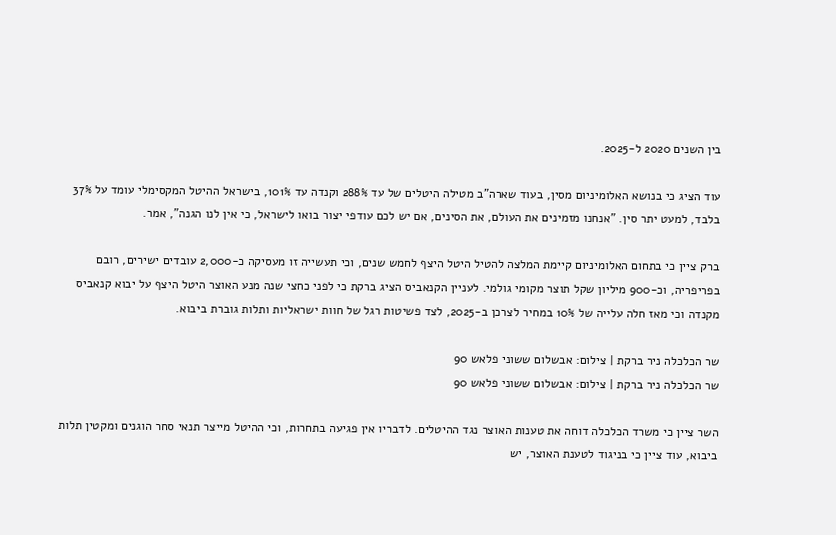בין השנים 2020 ל-2025.

עוד הציג כי בנושא האלומיניום מסין, בעוד שארה"ב מטילה היטלים של עד 288% וקנדה עד 101%, בישראל ההיטל המקסימלי עומד על 37% בלבד, למעט יתר סין. "אנחנו מזמינים את העולם, את הסינים, אם יש לכם עודפי יצור בואו לישראל, כי אין לנו הגנה", אמר.

ברק ציין כי בתחום האלומיניום קיימת המלצה להטיל היטל היצף לחמש שנים, וכי תעשייה זו מעסיקה כ-2,000 עובדים ישירים, רובם בפריפריה, וכ-900 מיליון שקל תוצר מקומי גולמי. לעניין הקנאביס הציג ברקת כי לפני כחצי שנה מנע האוצר היטל היצף על יבוא קנאביס מקנדה וכי מאז חלה עלייה של 10% במחיר לצרכן ב-2025, לצד פשיטות רגל של חוות ישראליות ותלות גוברת ביבוא.

שר הכלכלה ניר ברקת | צילום: אבשלום ששוני פלאש 90
שר הכלכלה ניר ברקת | צילום: אבשלום ששוני פלאש 90

השר ציין כי משרד הכלכלה דוחה את טענות האוצר נגד ההיטלים. לדבריו אין פגיעה בתחרות, וכי ההיטל מייצר תנאי סחר הוגנים ומקטין תלות ביבוא, עוד ציין כי בניגוד לטענת האוצר, יש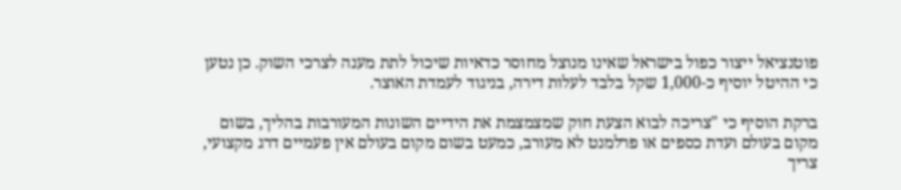פוטנציאל ייצור כפול בישראל שאינו מנוצל מחוסר כדאיות שיכול לתת מענה לצרכי השוק. כן נטען כי ההיטל יוסיף כ-1,000 שקל בלבד לעלות דירה, בניגוד לעמדת האוצר.

ברקת הוסיף כי "צריכה לבוא הצעת חוק שמצמצמת את הידיים השונות המעורבות בהליך, בשום מקום בעולם ועדת כספים או פרלמנט לא מעורב, כמעט בשום מקום בעולם אין פעמיים דרג מקצועי, צריך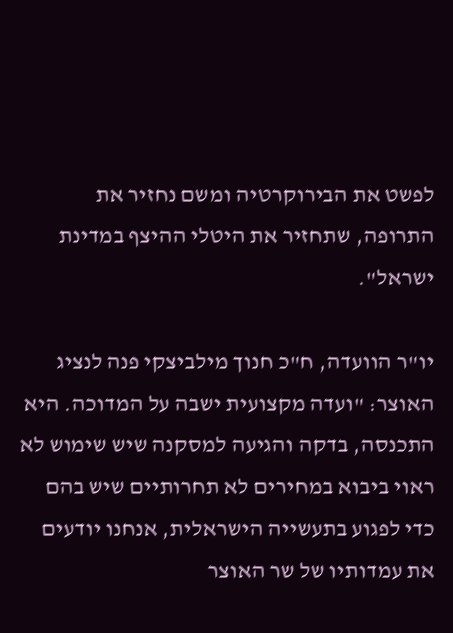לפשט את הבירוקרטיה ומשם נחזיר את התרופה, שתחזיר את היטלי ההיצף במדינת ישראל".

יו"ר הוועדה, ח"כ חנוך מילביצקי פנה לנציג האוצר: "ועדה מקצועית ישבה על המדוכה. היא התכנסה, בדקה והגיעה למסקנה שיש שימוש לא ראוי ביבוא במחירים לא תחרותיים שיש בהם כדי לפגוע בתעשייה הישראלית, אנחנו יודעים את עמדותיו של שר האוצר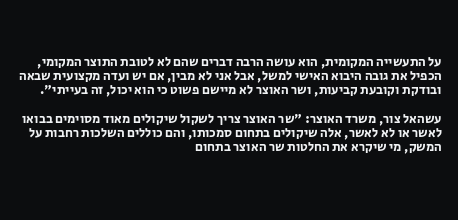על התעשייה המקומית, הוא עושה הרבה דברים שהם לא לטובת התוצר המקומי, הכפיל את גובה היבוא האישי למשל, אבל אני לא מבין, אם יש ועדה מקצועית שבאה ובודקת וקובעת קביעות, ושר האוצר לא מיישם פשוט כי הוא יכול, זה בעייתי".

עשהאל צור, משרד האוצר: "שר האוצר צריך לשקול שיקולים מאוד מסוימים בבואו לאשר או לא לאשר, אלה שיקולים בתחום סמכותו, והם כוללים השלכות רחבות על המשק, מי שיקרא את החלטות שר האוצר בתחום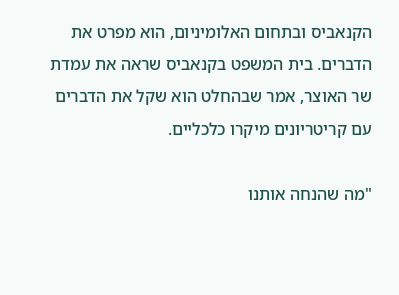הקנאביס ובתחום האלומיניום, הוא מפרט את הדברים. בית המשפט בקנאביס שראה את עמדת שר האוצר, אמר שבהחלט הוא שקל את הדברים עם קריטריונים מיקרו כלכליים.

"מה שהנחה אותנו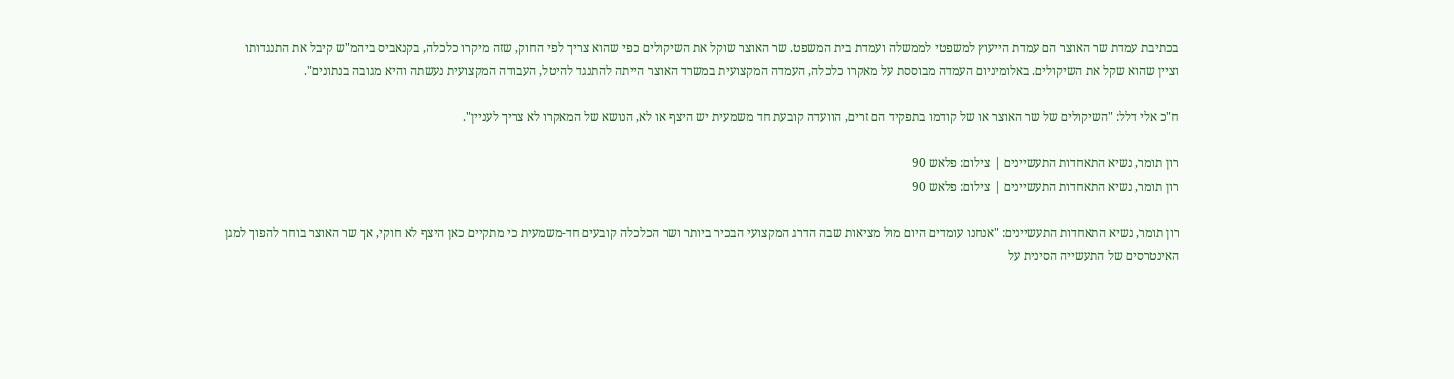בכתיבת עמדת שר האוצר הם עמדת הייעוץ למשפטי לממשלה ועמדת בית המשפט. שר האוצר שוקל את השיקולים כפי שהוא צריך לפי החוק, שזה מיקרו כלכלה, בקנאביס ביהמ"ש קיבל את התנגדותו וציין שהוא שקל את השיקולים. באלומיניום העמדה מבוססת על מאקרו כלכלה, העמדה המקצועית במשרד האוצר הייתה להתנגד להיטל, העבודה המקצועית נעשתה והיא מגובה בנתונים".

ח"כ אלי דלל: "השיקולים של שר האוצר או של קודמו בתפקיד הם זרים, הוועדה קובעת חד משמעית יש היצף או לא, הנושא של המאקרו לא צריך לעניין".

רון תומר, נשיא התאחדות התעשיינים | צילום: פלאש 90
רון תומר, נשיא התאחדות התעשיינים | צילום: פלאש 90

רון תומר, נשיא התאחדות התעשיינים: "אנחנו עומדים היום מול מציאות שבה הדרג המקצועי הבכיר ביותר ושר הכלכלה קובעים חד-משמעית כי מתקיים כאן היצף לא חוקי, אך שר האוצר בוחר להפוך למגן האינטרסים של התעשייה הסינית על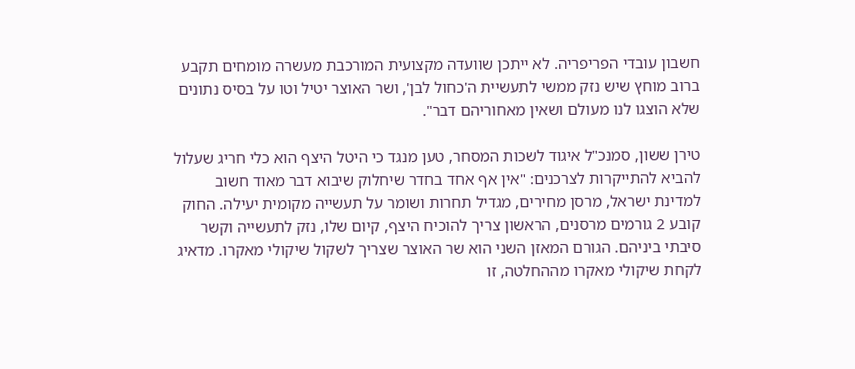חשבון עובדי הפריפריה. לא ייתכן שוועדה מקצועית המורכבת מעשרה מומחים תקבע ברוב מוחץ שיש נזק ממשי לתעשיית ה'כחול לבן', ושר האוצר יטיל וטו על בסיס נתונים שלא הוצגו לנו מעולם ושאין מאחוריהם דבר".

טירן ששון, סמנכ"ל איגוד לשכות המסחר, טען מנגד כי היטל היצף הוא כלי חריג שעלול להביא להתייקרות לצרכנים: "אין אף אחד בחדר שיחלוק שיבוא דבר מאוד חשוב למדינת ישראל, מרסן מחירים, מגדיל תחרות ושומר על תעשייה מקומית יעילה. החוק קובע 2 גורמים מרסנים, הראשון צריך להוכיח היצף, קיום שלו, נזק לתעשייה וקשר סיבתי ביניהם. הגורם המאזן השני הוא שר האוצר שצריך לשקול שיקולי מאקרו. מדאיג לקחת שיקולי מאקרו מההחלטה, זו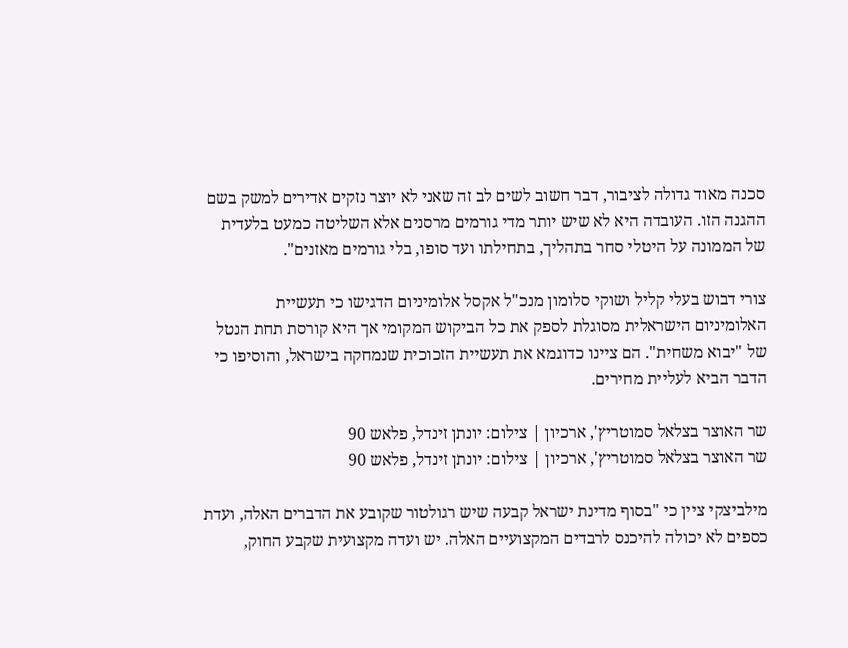סכנה מאוד גדולה לציבור, דבר חשוב לשים לב זה שאני לא יוצר נזקים אדירים למשק בשם ההגנה הזו. העובדה היא לא שיש יותר מדי גורמים מרסנים אלא השליטה כמעט בלעדית של הממונה על היטלי סחר בתהליך, בתחילתו ועד סופו, בלי גורמים מאזנים".

צורי דבוש בעלי קליל ושוקי סלומון מנכ"ל אקסל אלומיניום הדגישו כי תעשיית האלומיניום הישראלית מסוגלת לספק את כל הביקוש המקומי אך היא קורסת תחת הנטל של "יבוא משחית". הם ציינו כדוגמא את תעשיית הזכוכית שנמחקה בישראל, והוסיפו כי הדבר הביא לעליית מחירים.

שר האוצר בצלאל סמוטריץ', ארכיון | צילום: יונתן זינדל, פלאש 90
שר האוצר בצלאל סמוטריץ', ארכיון | צילום: יונתן זינדל, פלאש 90

מילביצקי ציין כי "בסוף מדינת ישראל קבעה שיש רגולטור שקובע את הדברים האלה, ועדת כספים לא יכולה להיכנס לרבדים המקצועיים האלה. יש ועדה מקצועית שקבע החוק,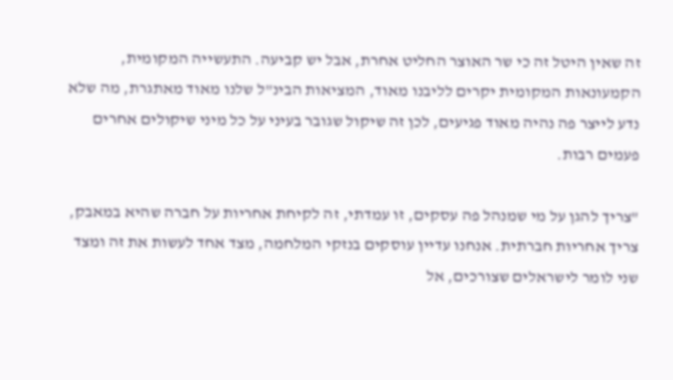זה שאין היטל זה כי שר האוצר החליט אחרת, אבל יש קביעה. התעשייה המקומית, הקמעונאות המקומית יקרים לליבנו מאוד, המציאות הבינ"ל שלנו מאוד מאתגרת, מה שלא נדע לייצר פה נהיה מאוד פגיעים, לכן זה שיקול שגובר בעיני על כל מיני שיקולים אחרים פעמים רבות.

"צריך להגן על מי שמנהל פה עסקים, זו עמדתי, זה לקיחת אחריות על חברה שהיא במאבק, צריך אחריות חברתית. אנחנו עדיין עוסקים בנזקי המלחמה, מצד אחד לעשות את זה ומצד שני לומר לישראלים שצורכים, אל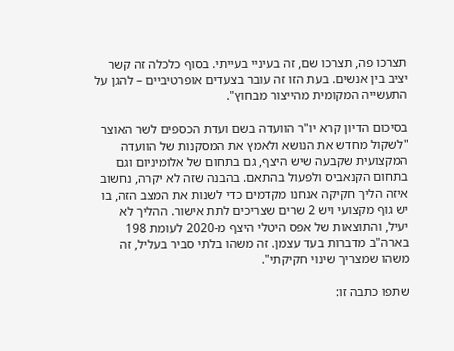תצרכו פה, תצרכו שם, זה בעיניי בעייתי. בסוף כלכלה זה קשר יציב בין אנשים. בעת הזו זה עובר בצעדים אופרטיביים – להגן על התעשייה המקומית מהייצור מבחוץ".

בסיכום הדיון קרא יו"ר הוועדה בשם ועדת הכספים לשר האוצר "לשקול מחדש את הנושא ולאמץ את המסקנות של הוועדה המקצועית שקבעה שיש היצף, גם בתחום של אלומיניום וגם בתחום הקנאביס ולפעול בהתאם. בהבנה שזה לא יקרה, נחשוב איזה הליך חקיקה אנחנו מקדמים כדי לשנות את המצב הזה, בו יש גוף מקצועי ויש 2 שרים שצריכים לתת אישור. ההליך לא יעיל, והתוצאות של אפס היטלי היצף מ-2020 לעומת 198 בארה"ב מדברות בעד עצמן. זה משהו בלתי סביר בעליל, זה משהו שמצריך שינוי חקיקתי".

שתפו כתבה זו: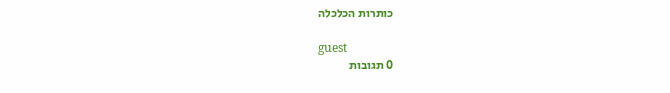כותרות הכלכלה

guest
0 תגובות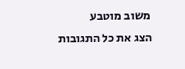משוב מוטבע
הצג את כל התגובות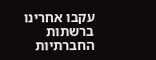עקבו אחרינו ברשתות החברתיות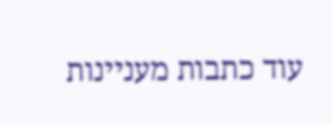עוד כתבות מעניינות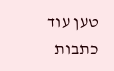טען עוד כתבות